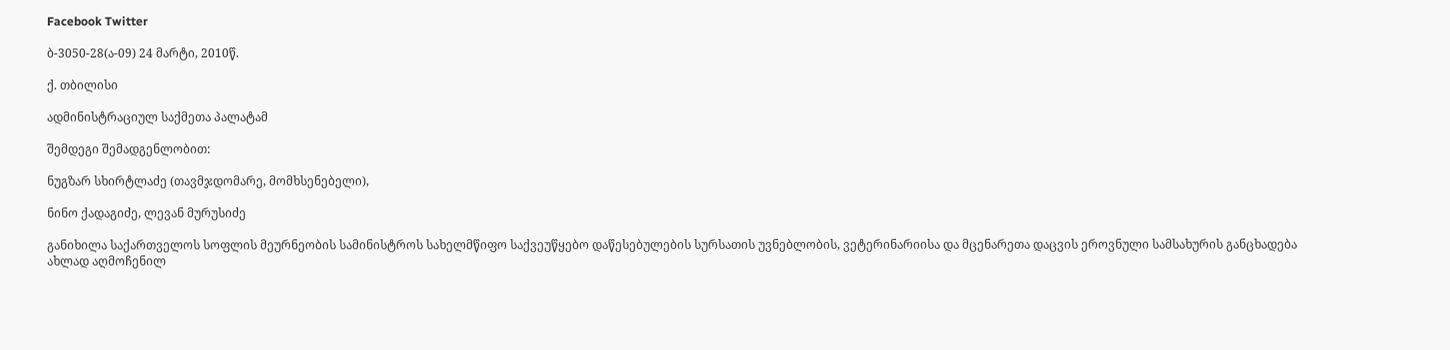Facebook Twitter

ბ-3050-28(ა-09) 24 მარტი, 2010წ.

ქ. თბილისი

ადმინისტრაციულ საქმეთა პალატამ

შემდეგი შემადგენლობით:

ნუგზარ სხირტლაძე (თავმჯდომარე, მომხსენებელი),

ნინო ქადაგიძე, ლევან მურუსიძე

განიხილა საქართველოს სოფლის მეურნეობის სამინისტროს სახელმწიფო საქვეუწყებო დაწესებულების სურსათის უვნებლობის, ვეტერინარიისა და მცენარეთა დაცვის ეროვნული სამსახურის განცხადება ახლად აღმოჩენილ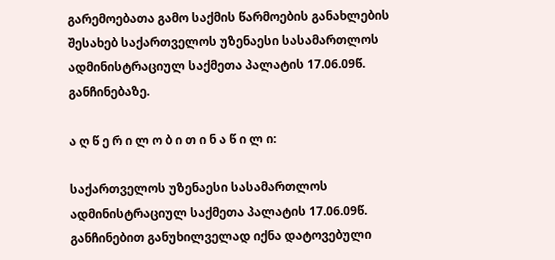გარემოებათა გამო საქმის წარმოების განახლების შესახებ საქართველოს უზენაესი სასამართლოს ადმინისტრაციულ საქმეთა პალატის 17.06.09წ. განჩინებაზე.

ა ღ წ ე რ ი ლ ო ბ ი თ ი ნ ა წ ი ლ ი:

საქართველოს უზენაესი სასამართლოს ადმინისტრაციულ საქმეთა პალატის 17.06.09წ. განჩინებით განუხილველად იქნა დატოვებული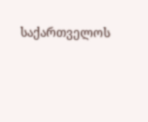საქართველოს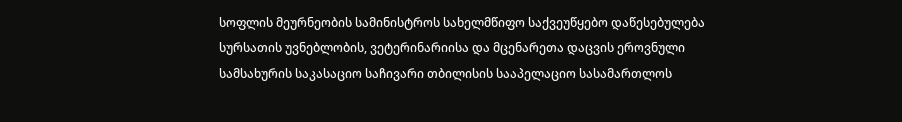სოფლის მეურნეობის სამინისტროს სახელმწიფო საქვეუწყებო დაწესებულება სურსათის უვნებლობის, ვეტერინარიისა და მცენარეთა დაცვის ეროვნული სამსახურის საკასაციო საჩივარი თბილისის სააპელაციო სასამართლოს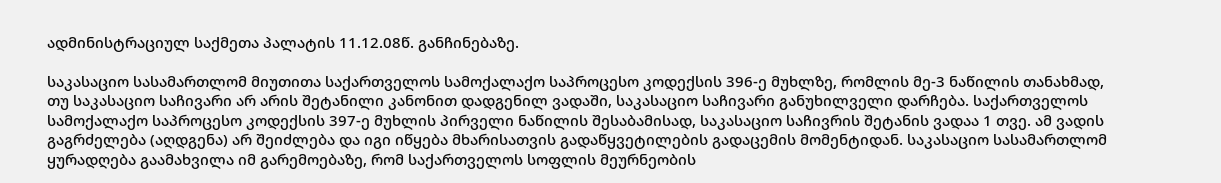ადმინისტრაციულ საქმეთა პალატის 11.12.08წ. განჩინებაზე.

საკასაციო სასამართლომ მიუთითა საქართველოს სამოქალაქო საპროცესო კოდექსის 396-ე მუხლზე, რომლის მე-3 ნაწილის თანახმად, თუ საკასაციო საჩივარი არ არის შეტანილი კანონით დადგენილ ვადაში, საკასაციო საჩივარი განუხილველი დარჩება. საქართველოს სამოქალაქო საპროცესო კოდექსის 397-ე მუხლის პირველი ნაწილის შესაბამისად, საკასაციო საჩივრის შეტანის ვადაა 1 თვე. ამ ვადის გაგრძელება (აღდგენა) არ შეიძლება და იგი იწყება მხარისათვის გადაწყვეტილების გადაცემის მომენტიდან. საკასაციო სასამართლომ ყურადღება გაამახვილა იმ გარემოებაზე, რომ საქართველოს სოფლის მეურნეობის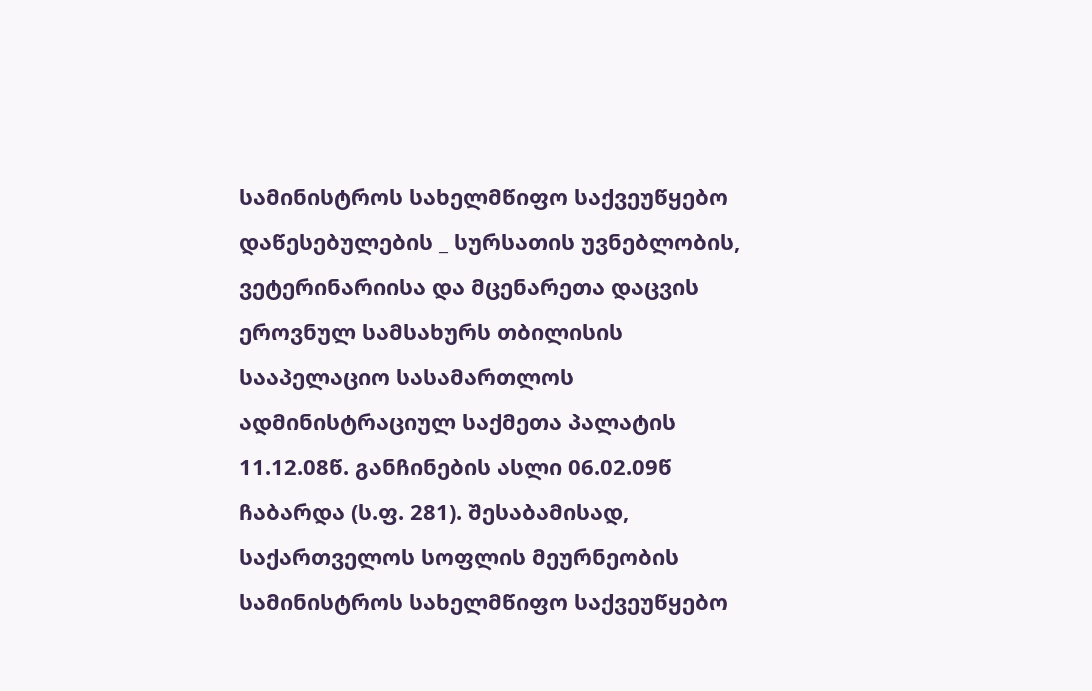სამინისტროს სახელმწიფო საქვეუწყებო დაწესებულების _ სურსათის უვნებლობის, ვეტერინარიისა და მცენარეთა დაცვის ეროვნულ სამსახურს თბილისის სააპელაციო სასამართლოს ადმინისტრაციულ საქმეთა პალატის 11.12.08წ. განჩინების ასლი 06.02.09წ ჩაბარდა (ს.ფ. 281). შესაბამისად, საქართველოს სოფლის მეურნეობის სამინისტროს სახელმწიფო საქვეუწყებო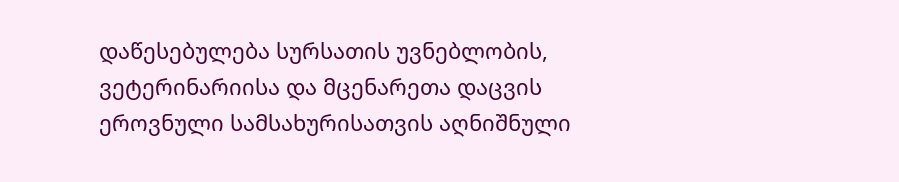დაწესებულება სურსათის უვნებლობის, ვეტერინარიისა და მცენარეთა დაცვის ეროვნული სამსახურისათვის აღნიშნული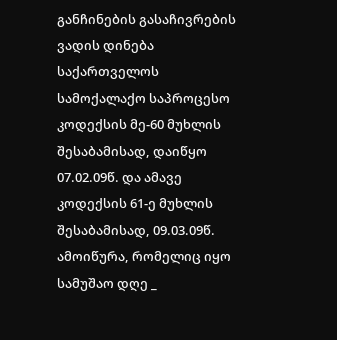განჩინების გასაჩივრების ვადის დინება საქართველოს სამოქალაქო საპროცესო კოდექსის მე-60 მუხლის შესაბამისად, დაიწყო 07.02.09წ. და ამავე კოდექსის 61-ე მუხლის შესაბამისად, 09.03.09წ. ამოიწურა, რომელიც იყო სამუშაო დღე _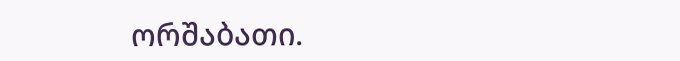ორშაბათი.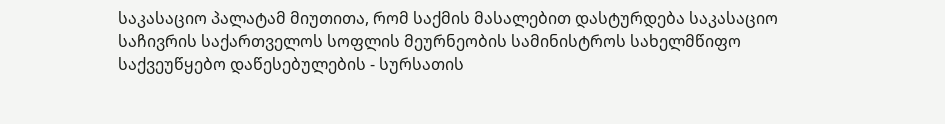საკასაციო პალატამ მიუთითა, რომ საქმის მასალებით დასტურდება საკასაციო საჩივრის საქართველოს სოფლის მეურნეობის სამინისტროს სახელმწიფო საქვეუწყებო დაწესებულების - სურსათის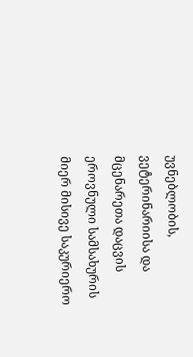უვნებლობის, ვეტერინარიისა და მცენარეთა დაცვის ეროვნული სამსახურის მიერ მისივე საკურიერო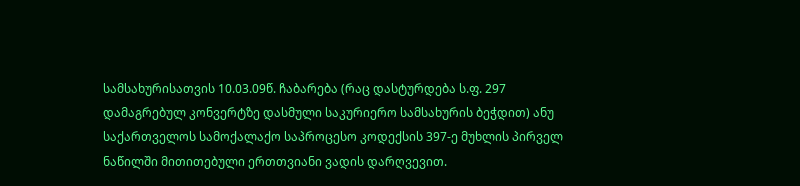სამსახურისათვის 10.03.09წ. ჩაბარება (რაც დასტურდება ს.ფ. 297 დამაგრებულ კონვერტზე დასმული საკურიერო სამსახურის ბეჭდით) ანუ საქართველოს სამოქალაქო საპროცესო კოდექსის 397-ე მუხლის პირველ ნაწილში მითითებული ერთთვიანი ვადის დარღვევით.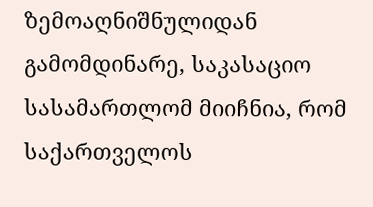ზემოაღნიშნულიდან გამომდინარე, საკასაციო სასამართლომ მიიჩნია, რომ საქართველოს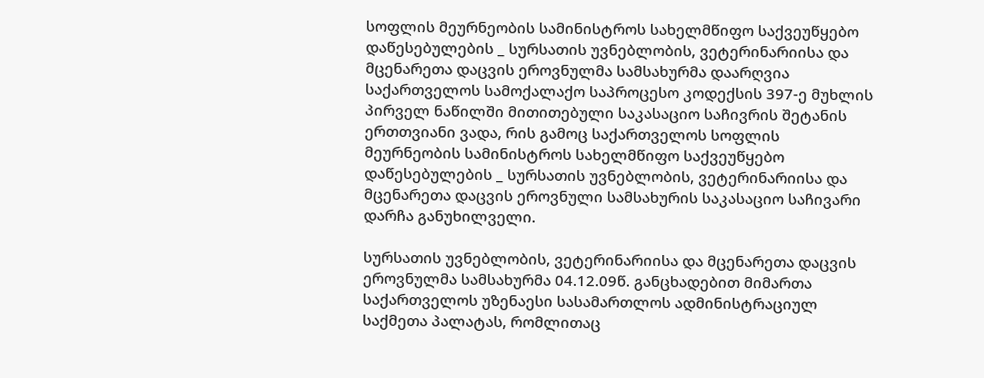სოფლის მეურნეობის სამინისტროს სახელმწიფო საქვეუწყებო დაწესებულების _ სურსათის უვნებლობის, ვეტერინარიისა და მცენარეთა დაცვის ეროვნულმა სამსახურმა დაარღვია საქართველოს სამოქალაქო საპროცესო კოდექსის 397-ე მუხლის პირველ ნაწილში მითითებული საკასაციო საჩივრის შეტანის ერთთვიანი ვადა, რის გამოც საქართველოს სოფლის მეურნეობის სამინისტროს სახელმწიფო საქვეუწყებო დაწესებულების _ სურსათის უვნებლობის, ვეტერინარიისა და მცენარეთა დაცვის ეროვნული სამსახურის საკასაციო საჩივარი დარჩა განუხილველი.

სურსათის უვნებლობის, ვეტერინარიისა და მცენარეთა დაცვის ეროვნულმა სამსახურმა 04.12.09წ. განცხადებით მიმართა საქართველოს უზენაესი სასამართლოს ადმინისტრაციულ საქმეთა პალატას, რომლითაც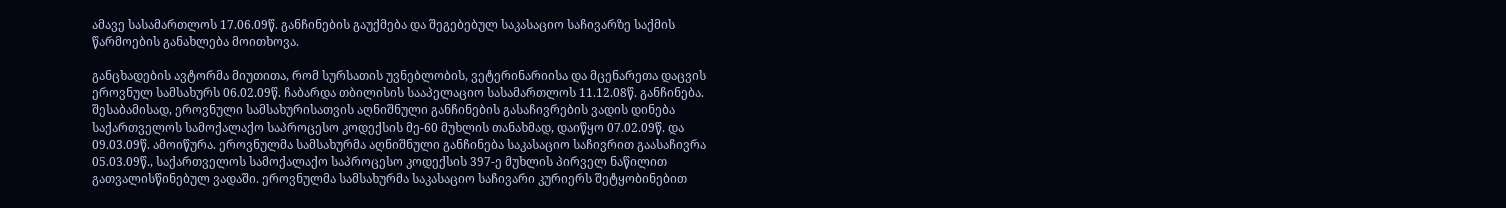ამავე სასამართლოს 17.06.09წ. განჩინების გაუქმება და შეგებებულ საკასაციო საჩივარზე საქმის წარმოების განახლება მოითხოვა.

განცხადების ავტორმა მიუთითა, რომ სურსათის უვნებლობის, ვეტერინარიისა და მცენარეთა დაცვის ეროვნულ სამსახურს 06.02.09წ. ჩაბარდა თბილისის სააპელაციო სასამართლოს 11.12.08წ. განჩინება. შესაბამისად, ეროვნული სამსახურისათვის აღნიშნული განჩინების გასაჩივრების ვადის დინება საქართველოს სამოქალაქო საპროცესო კოდექსის მე-60 მუხლის თანახმად, დაიწყო 07.02.09წ. და 09.03.09წ. ამოიწურა. ეროვნულმა სამსახურმა აღნიშნული განჩინება საკასაციო საჩივრით გაასაჩივრა 05.03.09წ., საქართველოს სამოქალაქო საპროცესო კოდექსის 397-ე მუხლის პირველ ნაწილით გათვალისწინებულ ვადაში. ეროვნულმა სამსახურმა საკასაციო საჩივარი კურიერს შეტყობინებით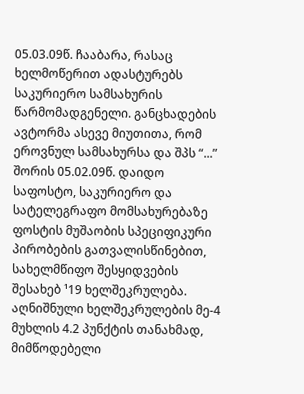05.03.09წ. ჩააბარა, რასაც ხელმოწერით ადასტურებს საკურიერო სამსახურის წარმომადგენელი. განცხადების ავტორმა ასევე მიუთითა, რომ ეროვნულ სამსახურსა და შპს “...” შორის 05.02.09წ. დაიდო საფოსტო, საკურიერო და სატელეგრაფო მომსახურებაზე ფოსტის მუშაობის სპეციფიკური პირობების გათვალისწინებით, სახელმწიფო შესყიდვების შესახებ ¹19 ხელშეკრულება. აღნიშნული ხელშეკრულების მე-4 მუხლის 4.2 პუნქტის თანახმად, მიმწოდებელი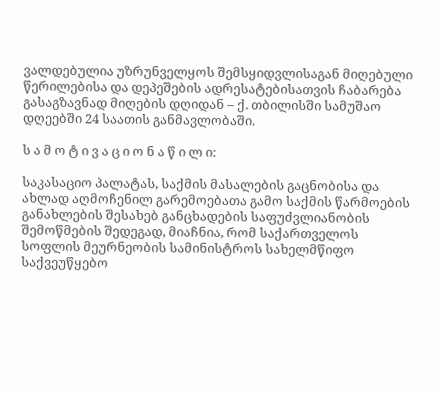ვალდებულია უზრუნველყოს შემსყიდვლისაგან მიღებული წერილებისა და დეპეშების ადრესატებისათვის ჩაბარება გასაგზავნად მიღების დღიდან – ქ. თბილისში სამუშაო დღეებში 24 საათის განმავლობაში.

ს ა მ ო ტ ი ვ ა ც ი ო ნ ა წ ი ლ ი:

საკასაციო პალატას, საქმის მასალების გაცნობისა და ახლად აღმოჩენილ გარემოებათა გამო საქმის წარმოების განახლების შესახებ განცხადების საფუძვლიანობის შემოწმების შედეგად, მიაჩნია, რომ საქართველოს სოფლის მეურნეობის სამინისტროს სახელმწიფო საქვეუწყებო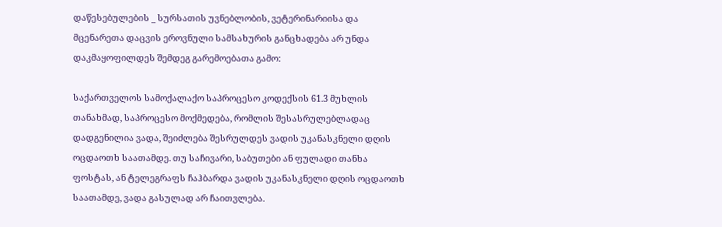დაწესებულების _ სურსათის უვნებლობის, ვეტერინარიისა და მცენარეთა დაცვის ეროვნული სამსახურის განცხადება არ უნდა დაკმაყოფილდეს შემდეგ გარემოებათა გამო:

საქართველოს სამოქალაქო საპროცესო კოდექსის 61.3 მუხლის თანახმად, საპროცესო მოქმედება, რომლის შესასრულებლადაც დადგენილია ვადა, შეიძლება შესრულდეს ვადის უკანასკნელი დღის ოცდაოთხ საათამდე. თუ საჩივარი, საბუთები ან ფულადი თანხა ფოსტას, ან ტელეგრაფს ჩაჰბარდა ვადის უკანასკნელი დღის ოცდაოთხ საათამდე, ვადა გასულად არ ჩაითვლება.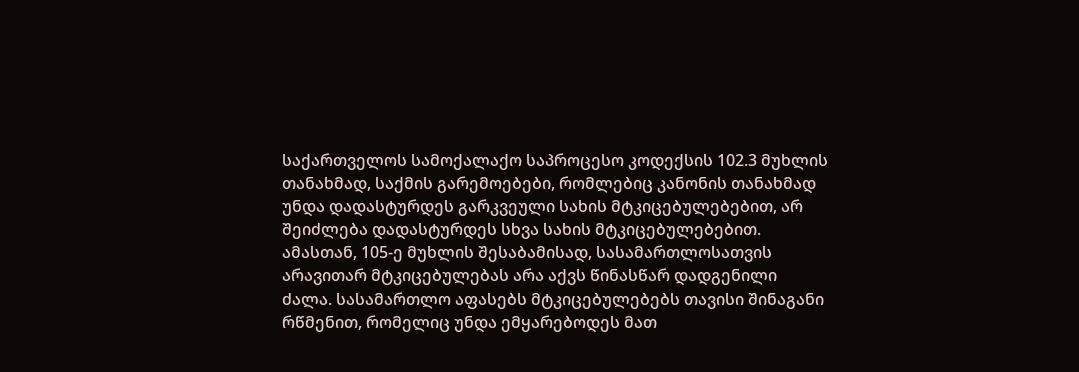საქართველოს სამოქალაქო საპროცესო კოდექსის 102.3 მუხლის თანახმად, საქმის გარემოებები, რომლებიც კანონის თანახმად უნდა დადასტურდეს გარკვეული სახის მტკიცებულებებით, არ შეიძლება დადასტურდეს სხვა სახის მტკიცებულებებით. ამასთან, 105-ე მუხლის შესაბამისად, სასამართლოსათვის არავითარ მტკიცებულებას არა აქვს წინასწარ დადგენილი ძალა. სასამართლო აფასებს მტკიცებულებებს თავისი შინაგანი რწმენით, რომელიც უნდა ემყარებოდეს მათ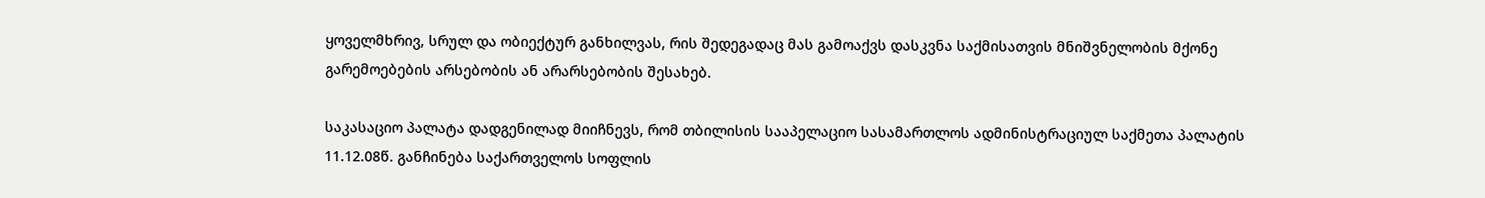ყოველმხრივ, სრულ და ობიექტურ განხილვას, რის შედეგადაც მას გამოაქვს დასკვნა საქმისათვის მნიშვნელობის მქონე გარემოებების არსებობის ან არარსებობის შესახებ.

საკასაციო პალატა დადგენილად მიიჩნევს, რომ თბილისის სააპელაციო სასამართლოს ადმინისტრაციულ საქმეთა პალატის 11.12.08წ. განჩინება საქართველოს სოფლის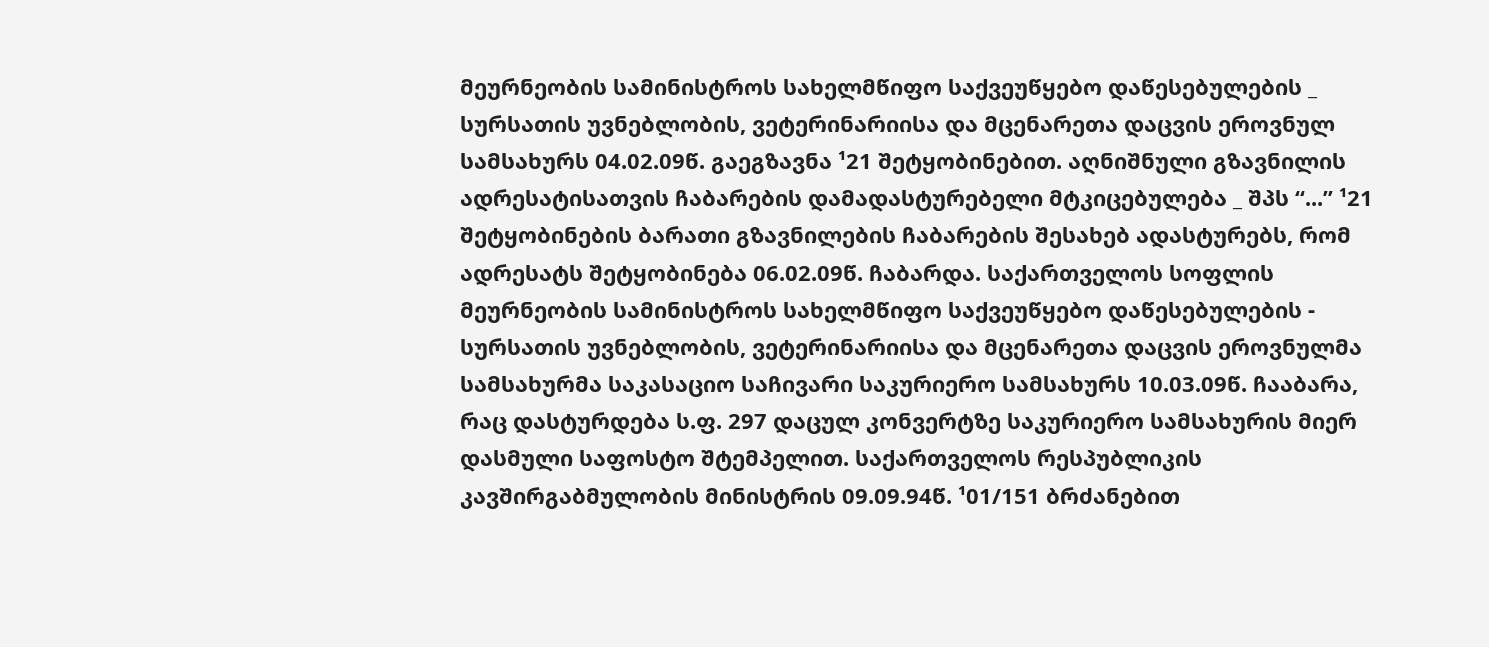მეურნეობის სამინისტროს სახელმწიფო საქვეუწყებო დაწესებულების _ სურსათის უვნებლობის, ვეტერინარიისა და მცენარეთა დაცვის ეროვნულ სამსახურს 04.02.09წ. გაეგზავნა ¹21 შეტყობინებით. აღნიშნული გზავნილის ადრესატისათვის ჩაბარების დამადასტურებელი მტკიცებულება _ შპს “...” ¹21 შეტყობინების ბარათი გზავნილების ჩაბარების შესახებ ადასტურებს, რომ ადრესატს შეტყობინება 06.02.09წ. ჩაბარდა. საქართველოს სოფლის მეურნეობის სამინისტროს სახელმწიფო საქვეუწყებო დაწესებულების - სურსათის უვნებლობის, ვეტერინარიისა და მცენარეთა დაცვის ეროვნულმა სამსახურმა საკასაციო საჩივარი საკურიერო სამსახურს 10.03.09წ. ჩააბარა, რაც დასტურდება ს.ფ. 297 დაცულ კონვერტზე საკურიერო სამსახურის მიერ დასმული საფოსტო შტემპელით. საქართველოს რესპუბლიკის კავშირგაბმულობის მინისტრის 09.09.94წ. ¹01/151 ბრძანებით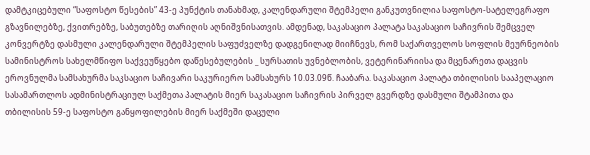დამტკიცებული “საფოსტო წესების” 43-ე პუნქტის თანახმად, კალენდარული შტემპელი განკუთვნილია საფოსტო-სატელეგრაფო გზავნილებზე, ქვითრებზე, საბუთებზე თარიღის აღნიშვნისათვის. ამდენად, საკასაციო პალატა საკასაციო საჩივრის შემცველ კონვერტზე დასმული კალენდარული შტემპელის საფუძველზე დადგენილად მიიჩნევს, რომ საქართველოს სოფლის მეურნეობის სამინისტროს სახელმწიფო საქვეუწყებო დაწესებულების _ სურსათის უვნებლობის, ვეტერინარიისა და მცენარეთა დაცვის ეროვნულმა სამსახურმა საკსაციო საჩივარი საკურიერო სამსახურს 10.03.09წ. ჩააბარა. საკასაციო პალატა თბილისის სააპელაციო სასამართლოს ადმინისტრაციულ საქმეთა პალატის მიერ საკასაციო საჩივრის პირველ გვერდზე დასმული შტამპითა და თბილისის 59-ე საფოსტო განყოფილების მიერ საქმეში დაცული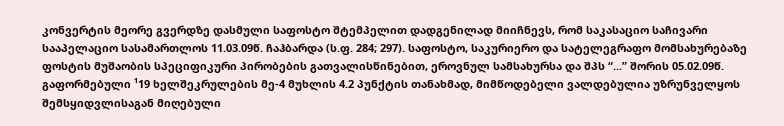კონვერტის მეორე გვერდზე დასმული საფოსტო შტემპელით დადგენილად მიიჩნევს, რომ საკასაციო საჩივარი სააპელაციო სასამართლოს 11.03.09წ. ჩაჰბარდა (ს.ფ. 284; 297). საფოსტო, საკურიერო და სატელეგრაფო მომსახურებაზე ფოსტის მუშაობის სპეციფიკური პირობების გათვალისწინებით, ეროვნულ სამსახურსა და შპს “...” შორის 05.02.09წ. გაფორმებული ¹19 ხელშეკრულების მე-4 მუხლის 4.2 პუნქტის თანახმად, მიმწოდებელი ვალდებულია უზრუნველყოს შემსყიდვლისაგან მიღებული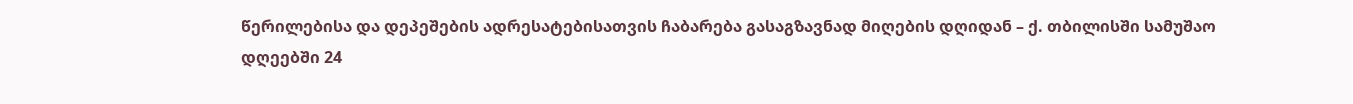წერილებისა და დეპეშების ადრესატებისათვის ჩაბარება გასაგზავნად მიღების დღიდან – ქ. თბილისში სამუშაო დღეებში 24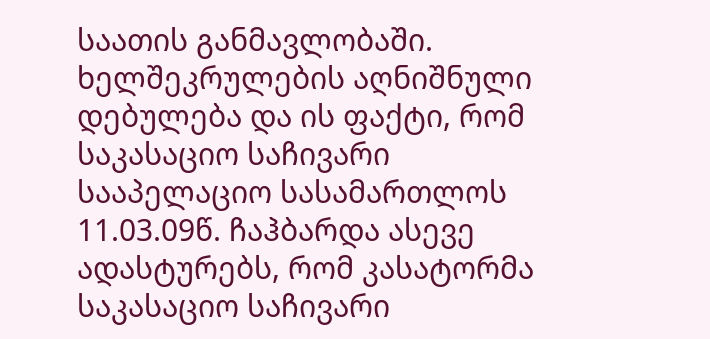საათის განმავლობაში. ხელშეკრულების აღნიშნული დებულება და ის ფაქტი, რომ საკასაციო საჩივარი სააპელაციო სასამართლოს 11.03.09წ. ჩაჰბარდა ასევე ადასტურებს, რომ კასატორმა საკასაციო საჩივარი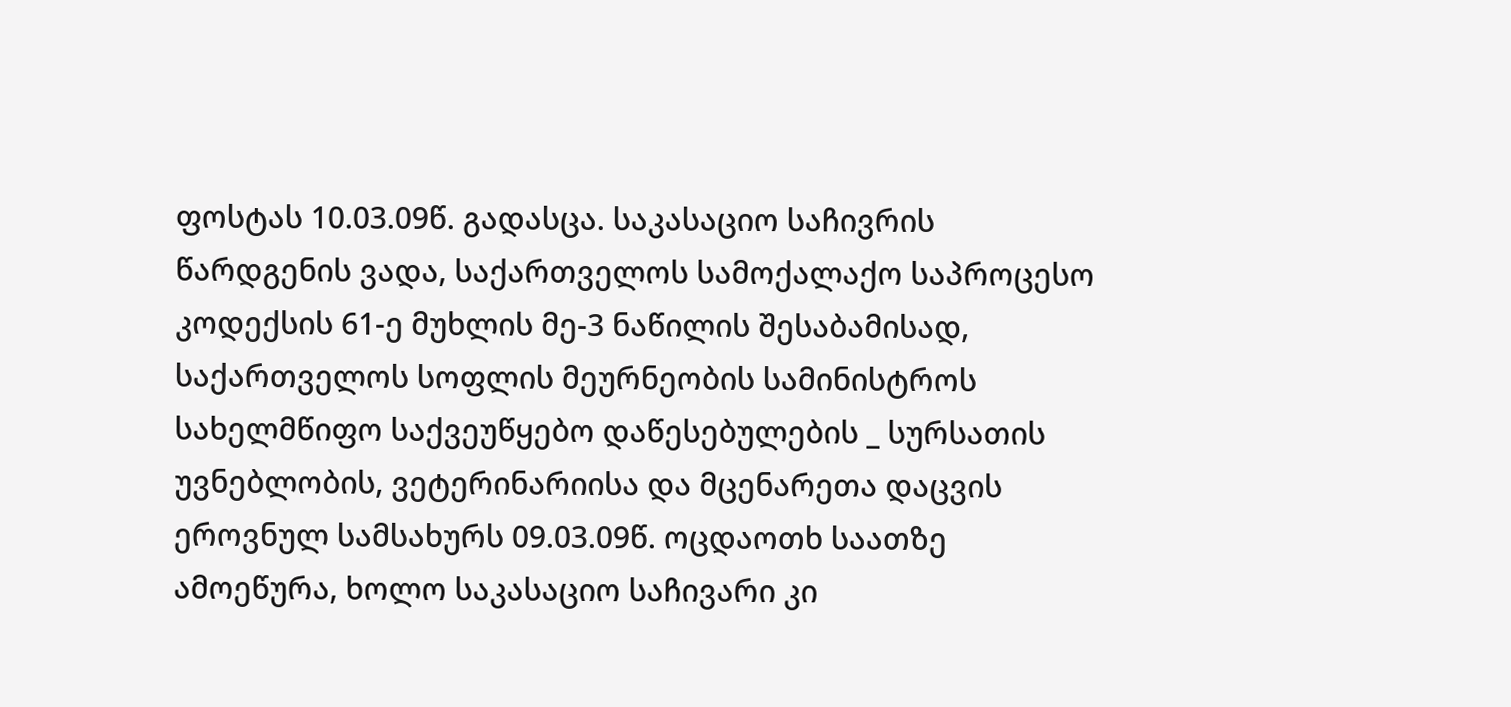ფოსტას 10.03.09წ. გადასცა. საკასაციო საჩივრის წარდგენის ვადა, საქართველოს სამოქალაქო საპროცესო კოდექსის 61-ე მუხლის მე-3 ნაწილის შესაბამისად, საქართველოს სოფლის მეურნეობის სამინისტროს სახელმწიფო საქვეუწყებო დაწესებულების _ სურსათის უვნებლობის, ვეტერინარიისა და მცენარეთა დაცვის ეროვნულ სამსახურს 09.03.09წ. ოცდაოთხ საათზე ამოეწურა, ხოლო საკასაციო საჩივარი კი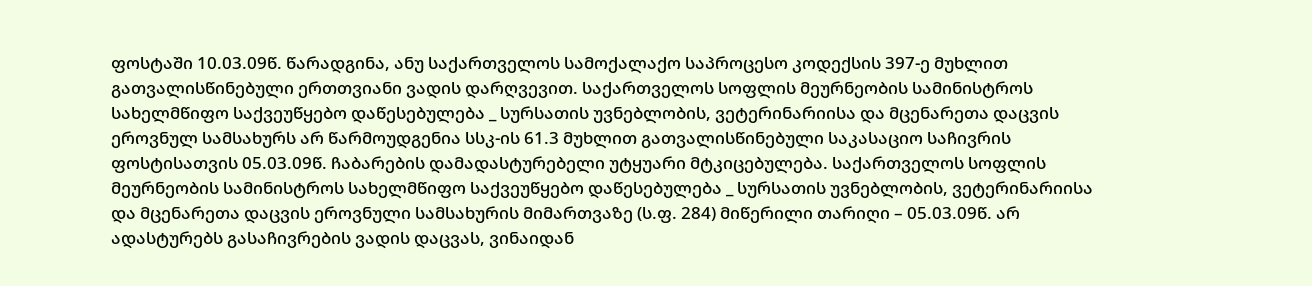ფოსტაში 10.03.09წ. წარადგინა, ანუ საქართველოს სამოქალაქო საპროცესო კოდექსის 397-ე მუხლით გათვალისწინებული ერთთვიანი ვადის დარღვევით. საქართველოს სოფლის მეურნეობის სამინისტროს სახელმწიფო საქვეუწყებო დაწესებულება _ სურსათის უვნებლობის, ვეტერინარიისა და მცენარეთა დაცვის ეროვნულ სამსახურს არ წარმოუდგენია სსკ-ის 61.3 მუხლით გათვალისწინებული საკასაციო საჩივრის ფოსტისათვის 05.03.09წ. ჩაბარების დამადასტურებელი უტყუარი მტკიცებულება. საქართველოს სოფლის მეურნეობის სამინისტროს სახელმწიფო საქვეუწყებო დაწესებულება _ სურსათის უვნებლობის, ვეტერინარიისა და მცენარეთა დაცვის ეროვნული სამსახურის მიმართვაზე (ს.ფ. 284) მიწერილი თარიღი – 05.03.09წ. არ ადასტურებს გასაჩივრების ვადის დაცვას, ვინაიდან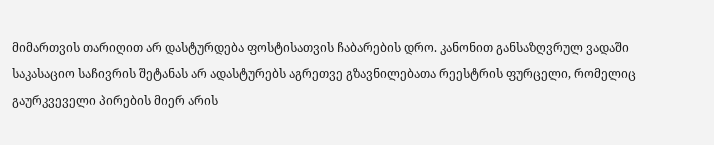მიმართვის თარიღით არ დასტურდება ფოსტისათვის ჩაბარების დრო. კანონით განსაზღვრულ ვადაში საკასაციო საჩივრის შეტანას არ ადასტურებს აგრეთვე გზავნილებათა რეესტრის ფურცელი, რომელიც გაურკვეველი პირების მიერ არის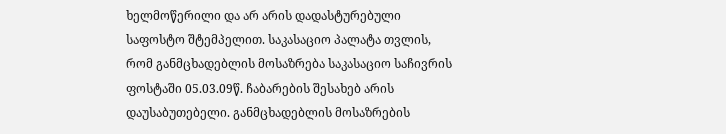ხელმოწერილი და არ არის დადასტურებული საფოსტო შტემპელით. საკასაციო პალატა თვლის, რომ განმცხადებლის მოსაზრება საკასაციო საჩივრის ფოსტაში 05.03.09წ. ჩაბარების შესახებ არის დაუსაბუთებელი. განმცხადებლის მოსაზრების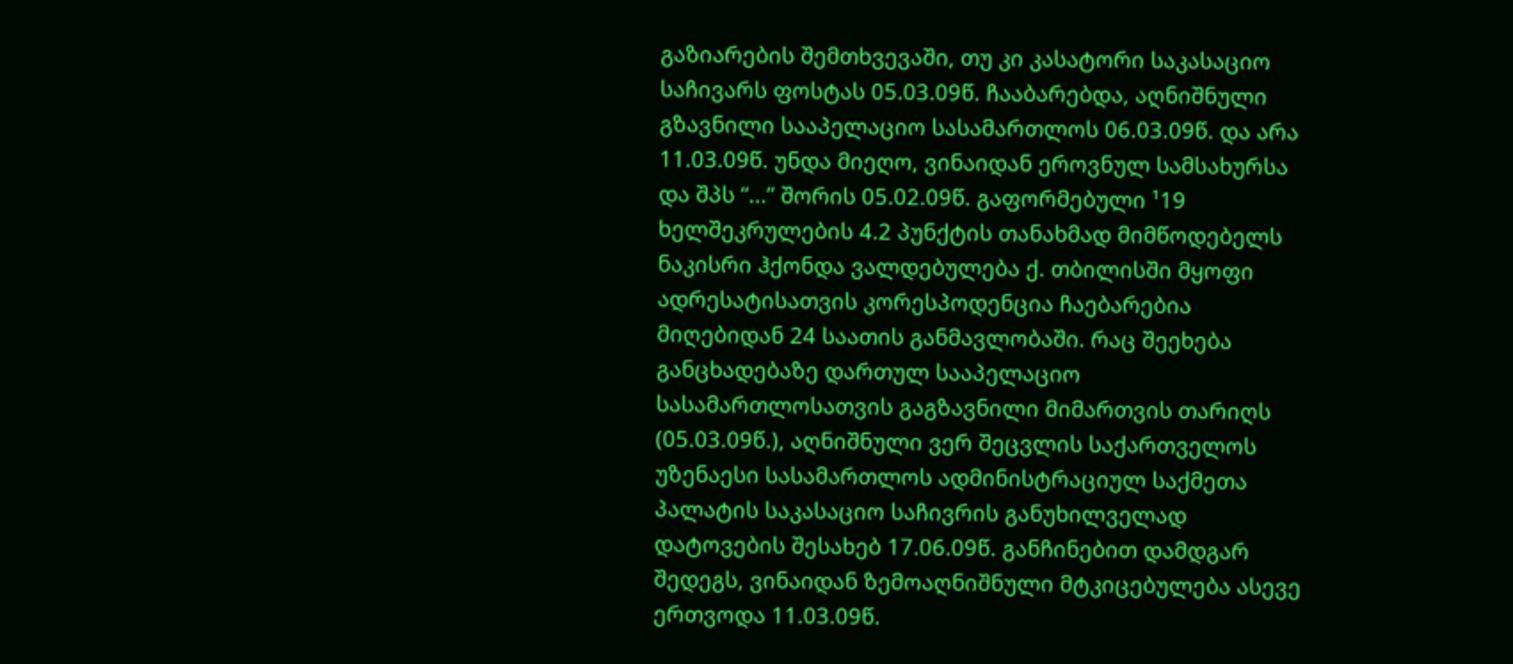გაზიარების შემთხვევაში, თუ კი კასატორი საკასაციო საჩივარს ფოსტას 05.03.09წ. ჩააბარებდა, აღნიშნული გზავნილი სააპელაციო სასამართლოს 06.03.09წ. და არა 11.03.09წ. უნდა მიეღო, ვინაიდან ეროვნულ სამსახურსა და შპს “...” შორის 05.02.09წ. გაფორმებული ¹19 ხელშეკრულების 4.2 პუნქტის თანახმად მიმწოდებელს ნაკისრი ჰქონდა ვალდებულება ქ. თბილისში მყოფი ადრესატისათვის კორესპოდენცია ჩაებარებია მიღებიდან 24 საათის განმავლობაში. რაც შეეხება განცხადებაზე დართულ სააპელაციო სასამართლოსათვის გაგზავნილი მიმართვის თარიღს (05.03.09წ.), აღნიშნული ვერ შეცვლის საქართველოს უზენაესი სასამართლოს ადმინისტრაციულ საქმეთა პალატის საკასაციო საჩივრის განუხილველად დატოვების შესახებ 17.06.09წ. განჩინებით დამდგარ შედეგს, ვინაიდან ზემოაღნიშნული მტკიცებულება ასევე ერთვოდა 11.03.09წ.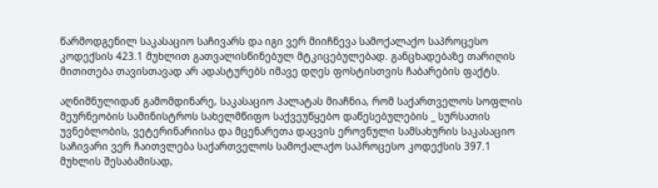წარმოდგენილ საკასაციო საჩივარს და იგი ვერ მიიჩნევა სამოქალაქო საპროცესო კოდექსის 423.1 მუხლით გათვალისწინებულ მტკიცებულებად. განცხადებაზე თარიღის მითითება თავისთავად არ ადასტურებს იმავე დღეს ფოსტისთვის ჩაბარების ფაქტს.

აღნიშნულიდან გამომდინარე, საკასაციო პალატას მიაჩნია, რომ საქართველოს სოფლის მეურნეობის სამინისტროს სახელმწიფო საქვეუწყებო დაწესებულების _ სურსათის უვნებლობის, ვეტერინარიისა და მცენარეთა დაცვის ეროვნული სამსახურის საკასაციო საჩივარი ვერ ჩაითვლება საქართველოს სამოქალაქო საპროცესო კოდექსის 397.1 მუხლის შესაბამისად,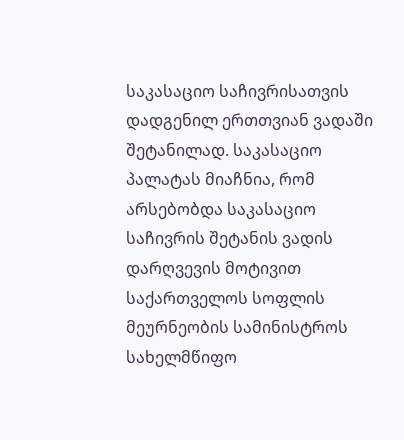საკასაციო საჩივრისათვის დადგენილ ერთთვიან ვადაში შეტანილად. საკასაციო პალატას მიაჩნია, რომ არსებობდა საკასაციო საჩივრის შეტანის ვადის დარღვევის მოტივით საქართველოს სოფლის მეურნეობის სამინისტროს სახელმწიფო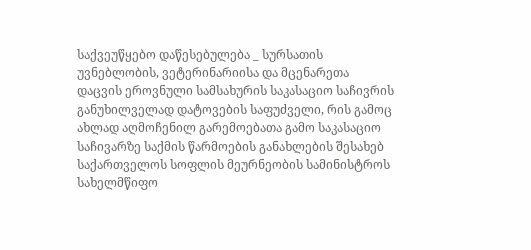საქვეუწყებო დაწესებულება _ სურსათის უვნებლობის, ვეტერინარიისა და მცენარეთა დაცვის ეროვნული სამსახურის საკასაციო საჩივრის განუხილველად დატოვების საფუძველი, რის გამოც ახლად აღმოჩენილ გარემოებათა გამო საკასაციო საჩივარზე საქმის წარმოების განახლების შესახებ საქართველოს სოფლის მეურნეობის სამინისტროს სახელმწიფო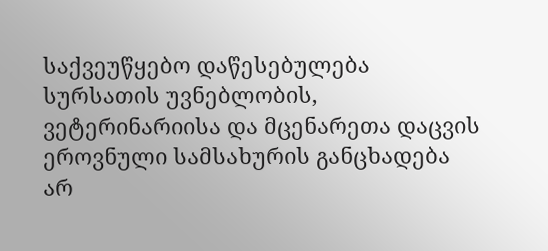საქვეუწყებო დაწესებულება სურსათის უვნებლობის, ვეტერინარიისა და მცენარეთა დაცვის ეროვნული სამსახურის განცხადება არ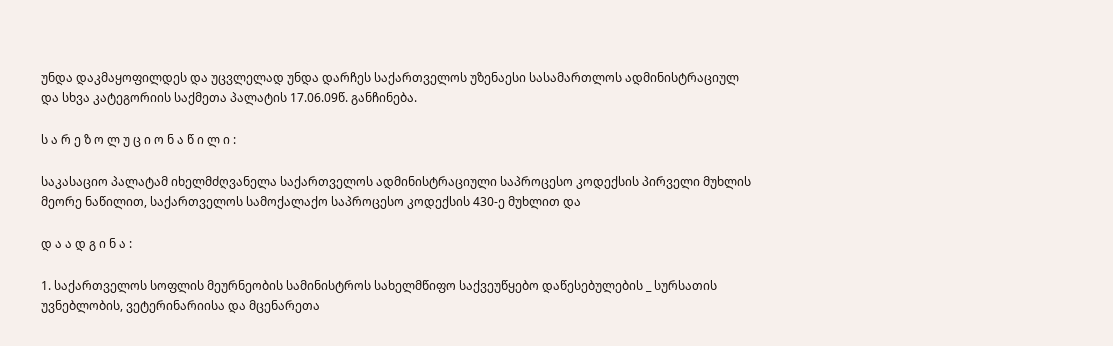უნდა დაკმაყოფილდეს და უცვლელად უნდა დარჩეს საქართველოს უზენაესი სასამართლოს ადმინისტრაციულ და სხვა კატეგორიის საქმეთა პალატის 17.06.09წ. განჩინება.

ს ა რ ე ზ ო ლ უ ც ი ო ნ ა წ ი ლ ი :

საკასაციო პალატამ იხელმძღვანელა საქართველოს ადმინისტრაციული საპროცესო კოდექსის პირველი მუხლის მეორე ნაწილით, საქართველოს სამოქალაქო საპროცესო კოდექსის 430-ე მუხლით და

დ ა ა დ გ ი ნ ა :

1. საქართველოს სოფლის მეურნეობის სამინისტროს სახელმწიფო საქვეუწყებო დაწესებულების _ სურსათის უვნებლობის, ვეტერინარიისა და მცენარეთა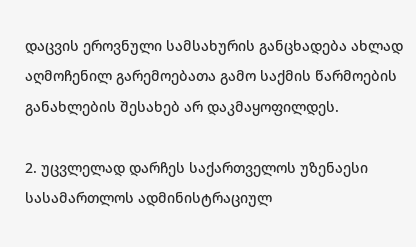დაცვის ეროვნული სამსახურის განცხადება ახლად აღმოჩენილ გარემოებათა გამო საქმის წარმოების განახლების შესახებ არ დაკმაყოფილდეს.

2. უცვლელად დარჩეს საქართველოს უზენაესი სასამართლოს ადმინისტრაციულ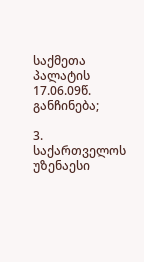საქმეთა პალატის 17.06.09წ. განჩინება;

3. საქართველოს უზენაესი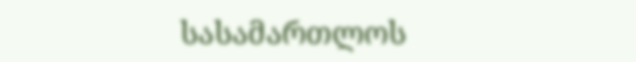სასამართლოს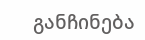განჩინება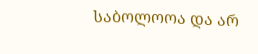საბოლოოა და არ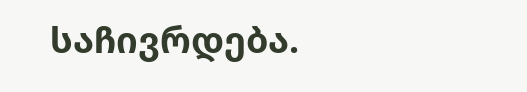საჩივრდება.